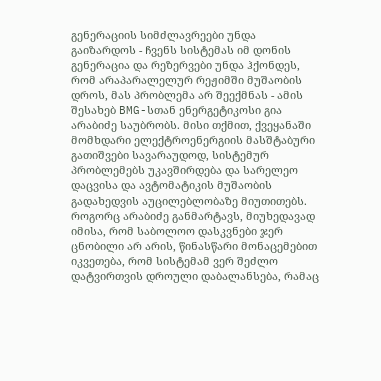გენერაციის სიმძლავრეები უნდა გაიზარდოს - ჩვენს სისტემას იმ დონის გენერაცია და რეზერვები უნდა ჰქონდეს, რომ არაპარალელურ რეჟიმში მუშაობის დროს, მას პრობლემა არ შეექმნას - ამის შესახებ BMG-სთან ენერგეტიკოსი გია არაბიძე საუბრობს. მისი თქმით, ქვეყანაში მომხდარი ელექტროენერგიის მასშტაბური გათიშვები სავარაუდოდ, სისტემურ პრობლემებს უკავშირდება და სარელეო დაცვისა და ავტომატიკის მუშაობის გადახედვის აუცილებლობაზე მიუთითებს.
როგორც არაბიძე განმარტავს, მიუხედავად იმისა, რომ საბოლოო დასკვნები ჯერ ცნობილი არ არის, წინასწარი მონაცემებით იკვეთება, რომ სისტემამ ვერ შეძლო დატვირთვის დროული დაბალანსება, რამაც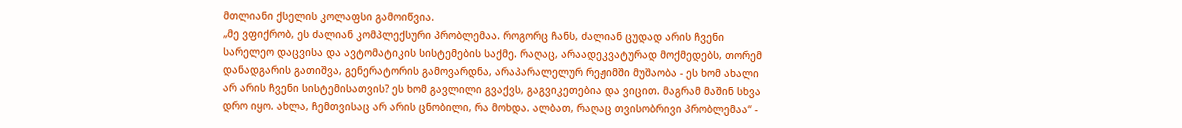მთლიანი ქსელის კოლაფსი გამოიწვია.
„მე ვფიქრობ, ეს ძალიან კომპლექსური პრობლემაა. როგორც ჩანს, ძალიან ცუდად არის ჩვენი სარელეო დაცვისა და ავტომატიკის სისტემების საქმე. რაღაც, არაადეკვატურად მოქმედებს, თორემ დანადგარის გათიშვა, გენერატორის გამოვარდნა, არაპარალელურ რეჟიმში მუშაობა - ეს ხომ ახალი არ არის ჩვენი სისტემისათვის? ეს ხომ გავლილი გვაქვს, გაგვიკეთებია და ვიცით. მაგრამ მაშინ სხვა დრო იყო. ახლა, ჩემთვისაც არ არის ცნობილი, რა მოხდა. ალბათ, რაღაც თვისობრივი პრობლემაა“ -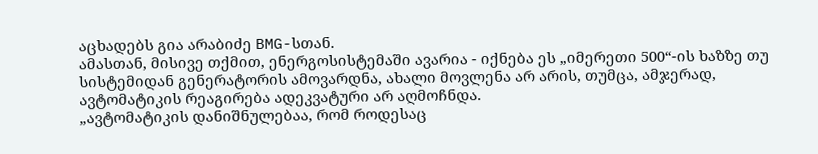აცხადებს გია არაბიძე BMG-სთან.
ამასთან, მისივე თქმით, ენერგოსისტემაში ავარია - იქნება ეს „იმერეთი 500“-ის ხაზზე თუ სისტემიდან გენერატორის ამოვარდნა, ახალი მოვლენა არ არის, თუმცა, ამჯერად, ავტომატიკის რეაგირება ადეკვატური არ აღმოჩნდა.
„ავტომატიკის დანიშნულებაა, რომ როდესაც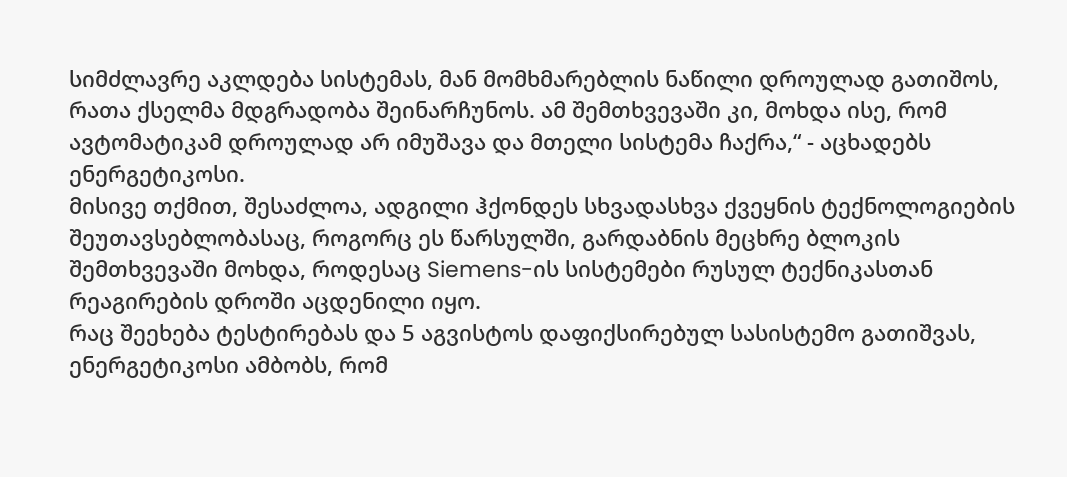სიმძლავრე აკლდება სისტემას, მან მომხმარებლის ნაწილი დროულად გათიშოს, რათა ქსელმა მდგრადობა შეინარჩუნოს. ამ შემთხვევაში კი, მოხდა ისე, რომ ავტომატიკამ დროულად არ იმუშავა და მთელი სისტემა ჩაქრა,“ - აცხადებს ენერგეტიკოსი.
მისივე თქმით, შესაძლოა, ადგილი ჰქონდეს სხვადასხვა ქვეყნის ტექნოლოგიების შეუთავსებლობასაც, როგორც ეს წარსულში, გარდაბნის მეცხრე ბლოკის შემთხვევაში მოხდა, როდესაც Siemens-ის სისტემები რუსულ ტექნიკასთან რეაგირების დროში აცდენილი იყო.
რაც შეეხება ტესტირებას და 5 აგვისტოს დაფიქსირებულ სასისტემო გათიშვას, ენერგეტიკოსი ამბობს, რომ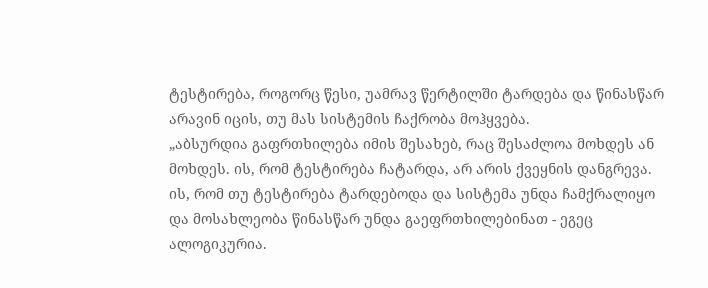ტესტირება, როგორც წესი, უამრავ წერტილში ტარდება და წინასწარ არავინ იცის, თუ მას სისტემის ჩაქრობა მოჰყვება.
„აბსურდია გაფრთხილება იმის შესახებ, რაც შესაძლოა მოხდეს ან მოხდეს. ის, რომ ტესტირება ჩატარდა, არ არის ქვეყნის დანგრევა. ის, რომ თუ ტესტირება ტარდებოდა და სისტემა უნდა ჩამქრალიყო და მოსახლეობა წინასწარ უნდა გაეფრთხილებინათ - ეგეც ალოგიკურია.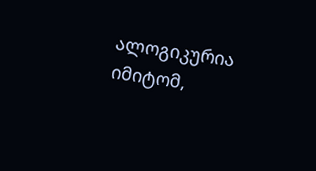ალოგიკურია იმიტომ,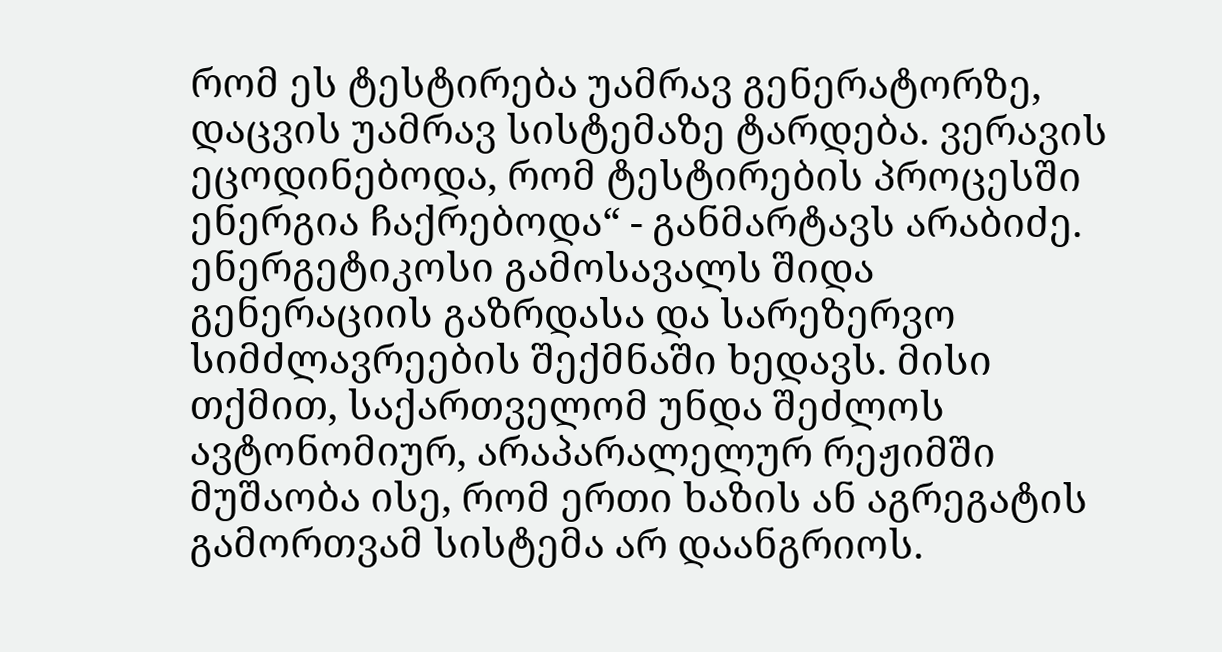რომ ეს ტესტირება უამრავ გენერატორზე, დაცვის უამრავ სისტემაზე ტარდება. ვერავის ეცოდინებოდა, რომ ტესტირების პროცესში ენერგია ჩაქრებოდა“ - განმარტავს არაბიძე.
ენერგეტიკოსი გამოსავალს შიდა გენერაციის გაზრდასა და სარეზერვო სიმძლავრეების შექმნაში ხედავს. მისი თქმით, საქართველომ უნდა შეძლოს ავტონომიურ, არაპარალელურ რეჟიმში მუშაობა ისე, რომ ერთი ხაზის ან აგრეგატის გამორთვამ სისტემა არ დაანგრიოს.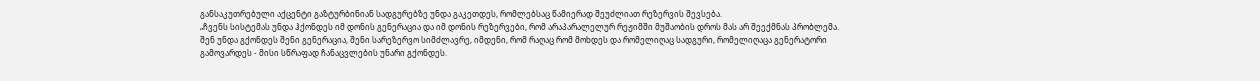განსაკუთრებული აქცენტი გაზტურბინიან სადგურებზე უნდა გაკეთდეს, რომლებსაც წამიერად შეუძლიათ რეზერვის შევსება.
„ჩვენს სისტემას უნდა ჰქონდეს იმ დონის გენერაცია და იმ დონის რეზერვები, რომ არაპარალელურ რეჟიმში მუშაობის დროს მას არ შეექმნას პრობლემა. შენ უნდა გქონდეს შენი გენერაცია, შენი სარეზერვო სიმძლავრე, იმდენი, რომ რაღაც რომ მოხდეს და რომელიღაც სადგური, რომელიღაცა გენერატორი გამოვარდეს - მისი სწრაფად ჩანაცვლების უნარი გქონდეს.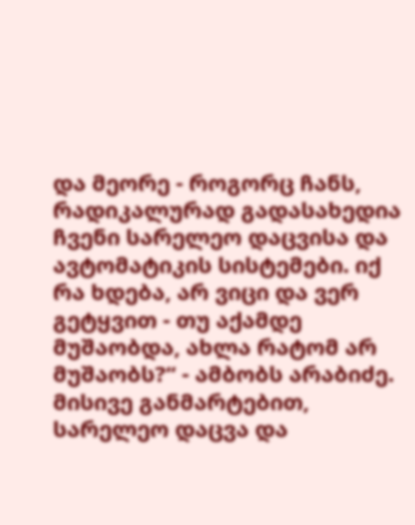და მეორე - როგორც ჩანს, რადიკალურად გადასახედია ჩვენი სარელეო დაცვისა და ავტომატიკის სისტემები. იქ რა ხდება, არ ვიცი და ვერ გეტყვით - თუ აქამდე მუშაობდა, ახლა რატომ არ მუშაობს?“ - ამბობს არაბიძე.
მისივე განმარტებით, სარელეო დაცვა და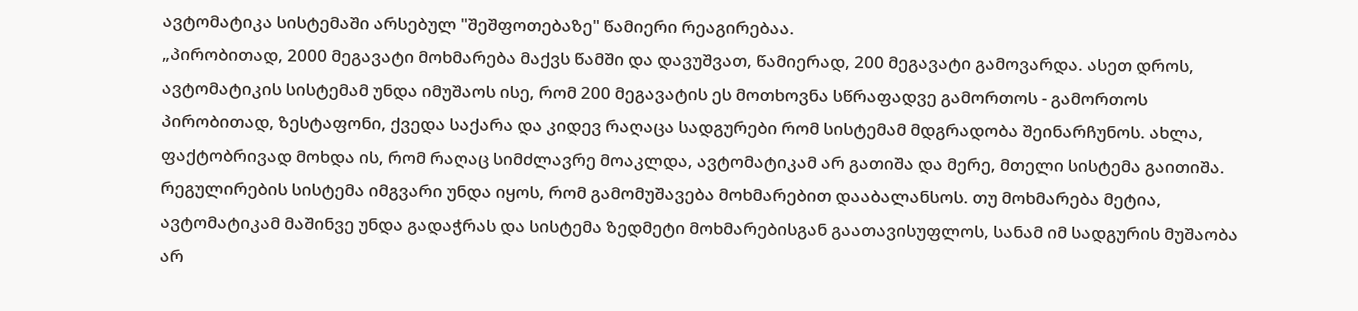ავტომატიკა სისტემაში არსებულ "შეშფოთებაზე" წამიერი რეაგირებაა.
„პირობითად, 2000 მეგავატი მოხმარება მაქვს წამში და დავუშვათ, წამიერად, 200 მეგავატი გამოვარდა. ასეთ დროს, ავტომატიკის სისტემამ უნდა იმუშაოს ისე, რომ 200 მეგავატის ეს მოთხოვნა სწრაფადვე გამორთოს - გამორთოს პირობითად, ზესტაფონი, ქვედა საქარა და კიდევ რაღაცა სადგურები რომ სისტემამ მდგრადობა შეინარჩუნოს. ახლა, ფაქტობრივად მოხდა ის, რომ რაღაც სიმძლავრე მოაკლდა, ავტომატიკამ არ გათიშა და მერე, მთელი სისტემა გაითიშა. რეგულირების სისტემა იმგვარი უნდა იყოს, რომ გამომუშავება მოხმარებით დააბალანსოს. თუ მოხმარება მეტია, ავტომატიკამ მაშინვე უნდა გადაჭრას და სისტემა ზედმეტი მოხმარებისგან გაათავისუფლოს, სანამ იმ სადგურის მუშაობა არ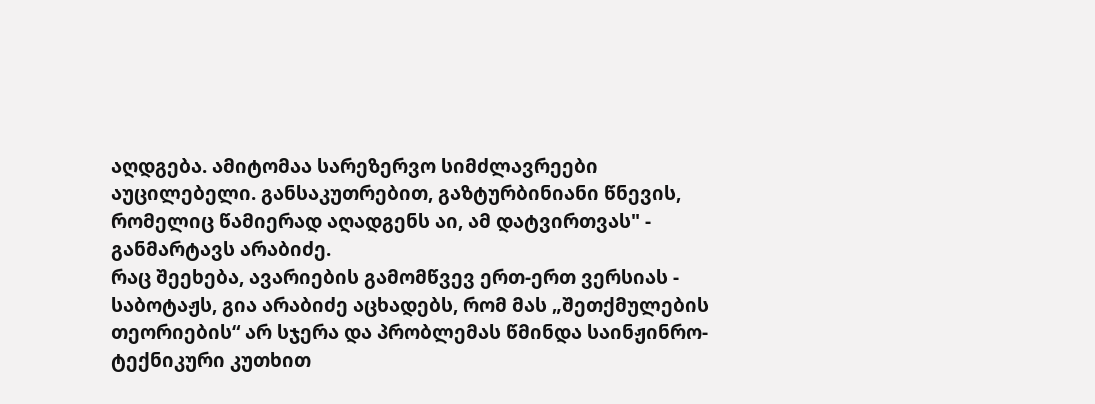აღდგება. ამიტომაა სარეზერვო სიმძლავრეები აუცილებელი. განსაკუთრებით, გაზტურბინიანი წნევის, რომელიც წამიერად აღადგენს აი, ამ დატვირთვას" - განმარტავს არაბიძე.
რაც შეეხება, ავარიების გამომწვევ ერთ-ერთ ვერსიას - საბოტაჟს, გია არაბიძე აცხადებს, რომ მას „შეთქმულების თეორიების“ არ სჯერა და პრობლემას წმინდა საინჟინრო-ტექნიკური კუთხით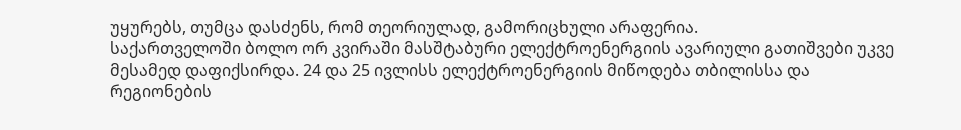უყურებს, თუმცა დასძენს, რომ თეორიულად, გამორიცხული არაფერია.
საქართველოში ბოლო ორ კვირაში მასშტაბური ელექტროენერგიის ავარიული გათიშვები უკვე მესამედ დაფიქსირდა. 24 და 25 ივლისს ელექტროენერგიის მიწოდება თბილისსა და რეგიონების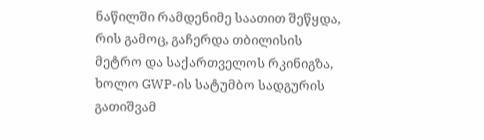ნაწილში რამდენიმე საათით შეწყდა, რის გამოც, გაჩერდა თბილისის მეტრო და საქართველოს რკინიგზა, ხოლო GWP-ის სატუმბო სადგურის გათიშვამ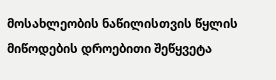მოსახლეობის ნაწილისთვის წყლის მიწოდების დროებითი შეწყვეტა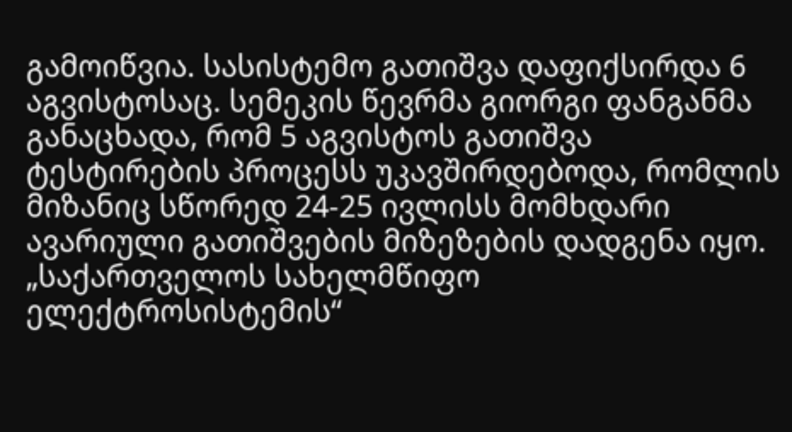გამოიწვია. სასისტემო გათიშვა დაფიქსირდა 6 აგვისტოსაც. სემეკის წევრმა გიორგი ფანგანმა განაცხადა, რომ 5 აგვისტოს გათიშვა ტესტირების პროცესს უკავშირდებოდა, რომლის მიზანიც სწორედ 24-25 ივლისს მომხდარი ავარიული გათიშვების მიზეზების დადგენა იყო. „საქართველოს სახელმწიფო ელექტროსისტემის“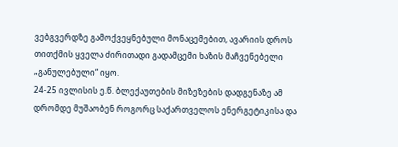ვებგვერდზე გამოქვეყნებული მონაცემებით, ავარიის დროს თითქმის ყველა ძირითადი გადამცემი ხაზის მაჩვენებელი „განულებული“ იყო.
24-25 ივლისის ე.წ. ბლექაუთების მიზეზების დადგენაზე ამ დრომდე მუშაობენ როგორც საქართველოს ენერგეტიკისა და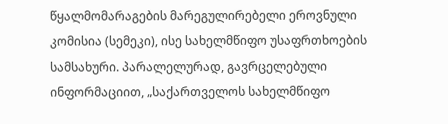წყალმომარაგების მარეგულირებელი ეროვნული კომისია (სემეკი), ისე სახელმწიფო უსაფრთხოების სამსახური. პარალელურად, გავრცელებული ინფორმაციით, „საქართველოს სახელმწიფო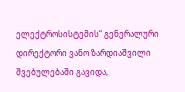ელექტროსისტემის“ გენერალური დირექტორი ვანო ზარდიაშვილი შვებულებაში გავიდა,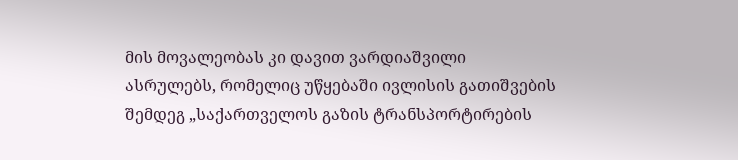მის მოვალეობას კი დავით ვარდიაშვილი ასრულებს, რომელიც უწყებაში ივლისის გათიშვების შემდეგ „საქართველოს გაზის ტრანსპორტირების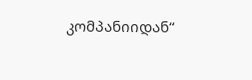კომპანიიდან“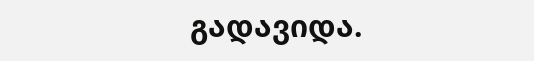გადავიდა.